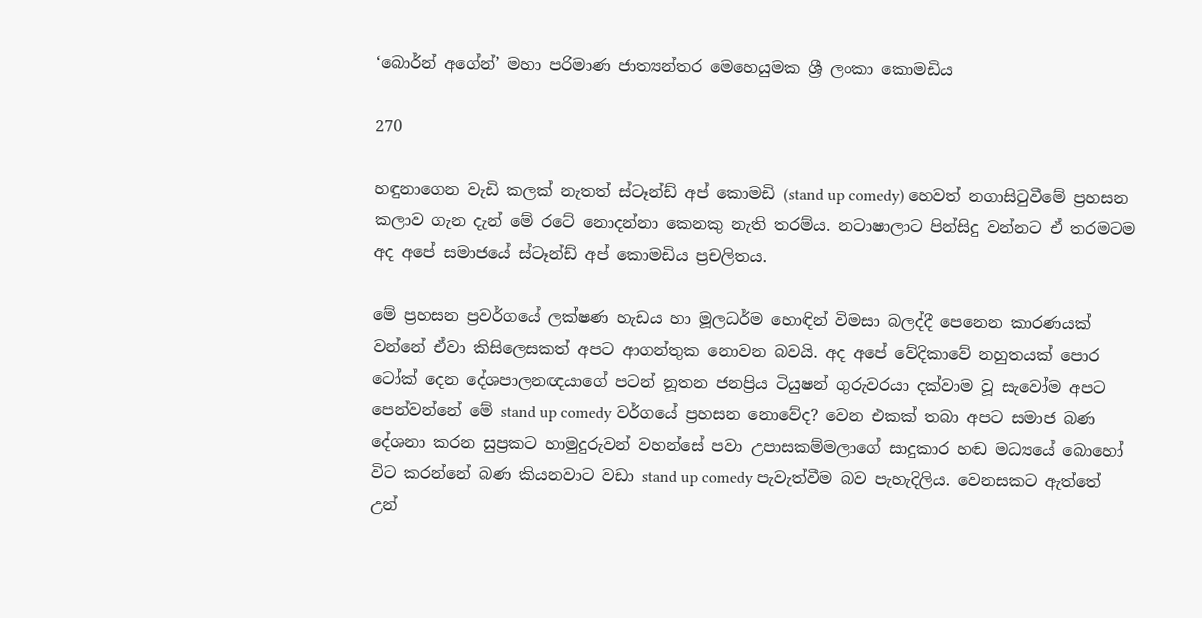‘බොර්න් අගේන්’ මහා පරිමාණ ජාත්‍යන්තර මෙහෙයුමක ශ්‍රී ලංකා කොමඩිය

270

හඳුනාගෙන වැඩි කලක් නැතත් ස්ටෑන්ඩ් අප් කොමඩි (stand up comedy) හෙවත් නගාසිටුවීමේ ප්‍රහසන කලාව ගැන දැන් මේ රටේ නොදන්නා කෙනකු නැති තරම්ය. නටාෂාලාට පින්සිදු වන්නට ඒ තරමටම අද අපේ සමාජයේ ස්ටෑන්ඩ් අප් කොමඩිය ප්‍රචලිතය.

මේ ප්‍රහසන ප්‍රවර්ගයේ ලක්ෂණ හැඩය හා මූලධර්ම හොඳින් විමසා බලද්දී පෙනෙන කාරණයක් වන්නේ ඒවා කිසිලෙසකත් අපට ආගන්තුක නොවන බවයි. අද අපේ වේදිකාවේ නහුතයක් පොර ටෝක් දෙන දේශපාලනඥයාගේ පටන් නූතන ජනප්‍රිය ටියුෂන් ගුරුවරයා දක්වාම වූ සැවෝම අපට පෙන්වන්නේ මේ stand up comedy වර්ගයේ ප්‍රහසන නොවේද? වෙන එකක් තබා අපට සමාජ බණ දේශනා කරන සුප්‍රකට හාමුදුරුවන් වහන්සේ පවා උපාසකම්මලාගේ සාදුකාර හඬ මධ්‍යයේ බොහෝ විට කරන්නේ බණ කියනවාට වඩා stand up comedy පැවැත්වීම බව පැහැදිලිය. වෙනසකට ඇත්තේ උන්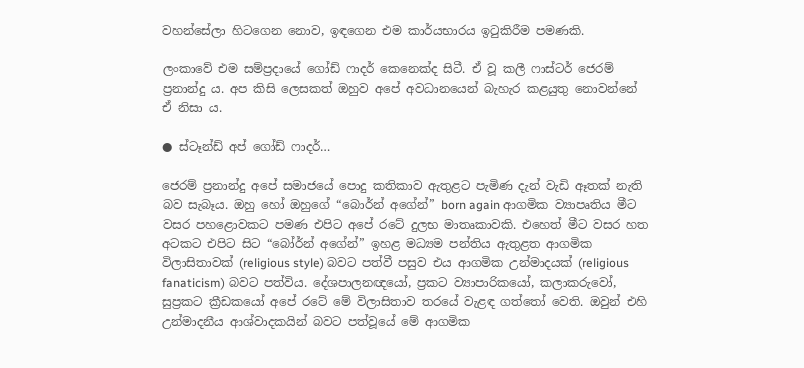වහන්සේලා හිටගෙන නොව, ඉඳගෙන එම කාර්යභාරය ඉටුකිරීම පමණකි.

ලංකාවේ එම සම්ප්‍රදායේ ගෝඩ් ෆාදර් කෙනෙක්ද සිටී. ඒ වූ කලී ෆාස්ටර් ජෙරම් ප්‍රනාන්දු ය. අප කිසි ලෙසකත් ඔහුව අපේ අවධානයෙන් බැහැර කළයුතු නොවන්නේ ඒ නිසා ය.

● ස්ටෑන්ඩ් අප් ගෝඩ් ෆාදර්…

ජෙරම් ප්‍රනාන්දු අපේ සමාජයේ පොදු කතිකාව ඇතුළට පැමිණ දැන් වැඩි ඈතක් නැති බව සැබෑය. ඔහු හෝ ඔහුගේ “බොර්න් අගේන්” born again ආගමික ව්‍යාපෘතිය මීට වසර පහළොවකට පමණ එපිට අපේ රටේ දුලභ මාතෘකාවකි. එහෙත් මීට වසර හත අටකට එපිට සිට “බෝර්න් අගේන්” ඉහළ මධ්‍යම පන්තිය ඇතුළත ආගමික විලාසිතාවක් (religious style) බවට පත්වී පසුව එය ආගමික උන්මාදයක් (religious fanaticism) බවට පත්විය. දේශපාලනඥයෝ, ප්‍රකට ව්‍යාපාරිකයෝ, කලාකරුවෝ, සුප්‍රකට ක්‍රීඩකයෝ අපේ රටේ මේ විලාසිතාව තරයේ වැළඳ ගත්තෝ වෙති. ඔවුන් එහි උන්මාදනීය ආශ්වාදකයින් බවට පත්වූයේ මේ ආගමික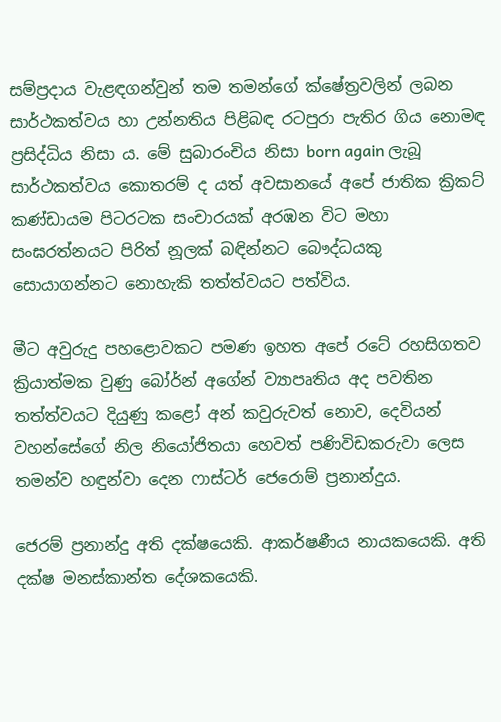සම්ප්‍රදාය වැළඳගන්වුන් තම තමන්ගේ ක්ෂේත්‍රවලින් ලබන සාර්ථකත්වය හා උන්නතිය පිළිබඳ රටපුරා පැතිර ගිය නොමඳ ප්‍රසිද්ධිය නිසා ය. මේ සුබාරංචිය නිසා born again ලැබූ සාර්ථකත්වය කොතරම් ද යත් අවසානයේ අපේ ජාතික ක්‍රිකට් කණ්ඩායම පිටරටක සංචාරයක් අරඹන විට මහා සංඝරත්නයට පිරිත් නූලක් බඳින්නට බෞද්ධයකු සොයාගන්නට නොහැකි තත්ත්වයට පත්විය.

මීට අවුරුදු පහළොවකට පමණ ඉහත අපේ රටේ රහසිගතව ක්‍රියාත්මක වුණු බෝර්න් අගේන් ව්‍යාපෘතිය අද පවතින තත්ත්වයට දියුණු කළෝ අන් කවුරුවත් නොව, දෙවියන් වහන්සේගේ නිල නියෝජිතයා හෙවත් පණිවිඩකරුවා ලෙස තමන්ව හඳුන්වා දෙන ෆාස්ටර් ජෙරොම් ප්‍රනාන්දුය.

ජෙරම් ප්‍රනාන්දු අති දක්ෂයෙකි. ආකර්ෂණීය නායකයෙකි. අති දක්ෂ මනස්කාන්ත දේශකයෙකි.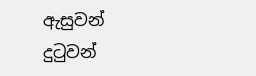ඇසුවන් දුටුවන්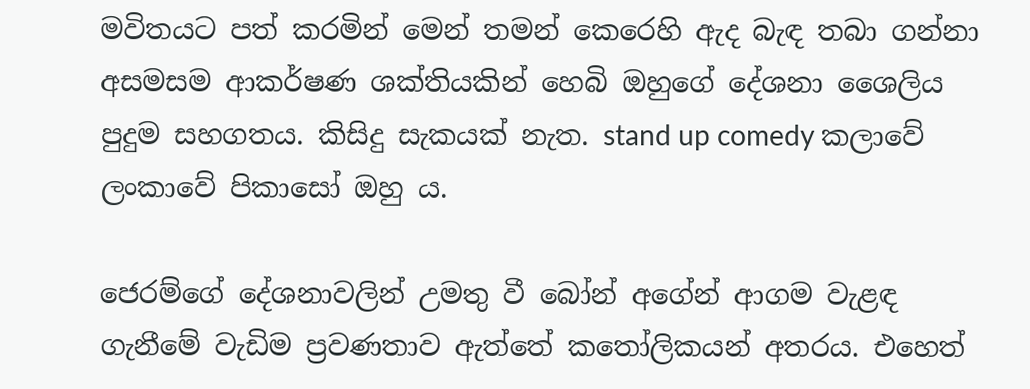මවිතයට පත් කරමින් මෙන් තමන් කෙරෙහි ඇද බැඳ තබා ගන්නා අසමසම ආකර්ෂණ ශක්තියකින් හෙබි ඔහුගේ දේශනා ශෛලිය පුදුම සහගතය. කිසිදු සැකයක් නැත. stand up comedy කලාවේ ලංකාවේ පිකාසෝ ඔහු ය.

ජෙරම්ගේ දේශනාවලින් උමතු වී බෝන් අගේන් ආගම වැළඳ ගැනීමේ වැඩිම ප්‍රවණතාව ඇත්තේ කතෝලිකයන් අතරය. එහෙත්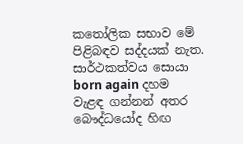කතෝලික සභාව මේ පිළිබඳව සද්දයක් නැත. සාර්ථකත්වය සොයා born again දහම වැළඳ ගන්නන් අතර බෞද්ධයෝද හිඟ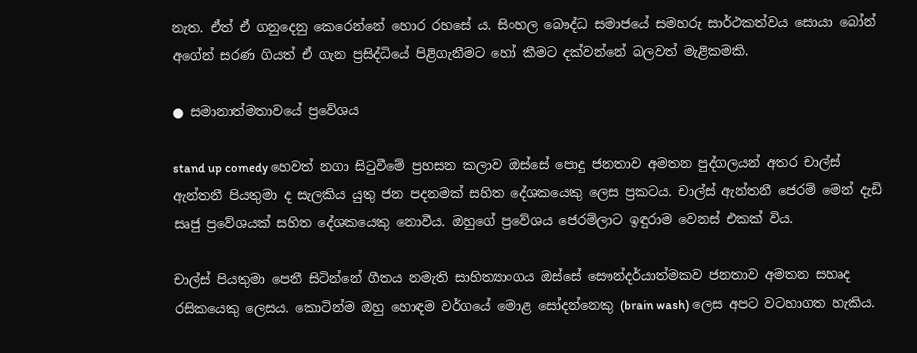නැත. ඒත් ඒ ගනුදෙනු කෙරෙන්නේ හොර රහසේ ය. සිංහල බෞද්ධ සමාජයේ සමහරු සාර්ථකත්වය සොයා බෝන් අගේන් සරණ ගියත් ඒ ගැන ප්‍රසිද්ධියේ පිළිගැනීමට හෝ කීමට දක්වන්නේ බලවත් මැළිකමකි.

● සමානාත්මතාවයේ ප්‍රවේශය

stand up comedy හෙවත් නගා සිටුවීමේ ප්‍රහසන කලාව ඔස්සේ පොදු ජනතාව අමතන පුද්ගලයන් අතර චාල්ස් ඇන්තනී පියතුමා ද සැලකිය යුතු ජන පදනමක් සහිත දේශකයෙකු ලෙස ප්‍රකටය. චාල්ස් ඇන්තනී ජෙරම් මෙන් දැඩි සෘජු ප්‍රවේශයක් සහිත දේශකයෙකු නොවීය. ඔහුගේ ප්‍රවේශය ජෙරම්ලාට ඉඳුරාම වෙනස් එකක් විය.

චාල්ස් පියතුමා පෙනී සිටින්නේ ගීතය නමැති සාහිත්‍යාංගය ඔස්සේ සෞන්දර්යාත්මකව ජනතාව අමතන සහෘද රසිකයෙකු ලෙසය. කොටින්ම ඔහු හොඳම වර්ගයේ මොළ සෝදන්නෙකු (brain wash) ලෙස අපට වටහාගත හැකිය.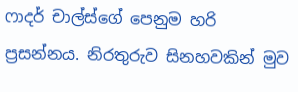ෆාදර් චාල්ස්ගේ පෙනුම හරි ප්‍රසන්නය. නිරතුරුව සිනහවකින් මුව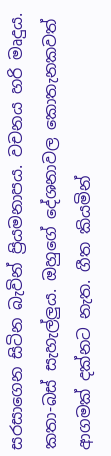සරසාගෙන සිටින බැවින් ප්‍රියමනාපය. වචනය හරි මෘදුය. කතා-බස් සැහැල්ලුය. ඔහුගේ දේශනාවල කොතැනකවත් ආගමක් දක්නට නැත. ගීත කියමින්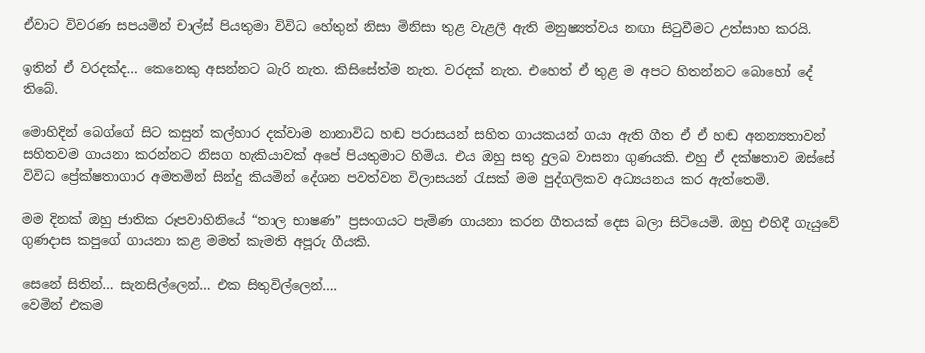ඒවාට විවරණ සපයමින් චාල්ස් පියතුමා විවිධ හේතුන් නිසා මිනිසා තුළ වැළලී ඇති මනුෂ්‍යත්වය නඟා සිටුවීමට උත්සාහ කරයි.

ඉතින් ඒ වරදක්ද… කෙනෙකු අසන්නට බැරි නැත. කිසිසේත්ම නැත. වරදක් නැත. එහෙත් ඒ තුළ ම අපට හිතන්නට බොහෝ දේ තිබේ.

මොහිදින් බෙග්ගේ සිට කසුන් කල්හාර දක්වාම නානාවිධ හඬ පරාසයන් සහිත ගායකයන් ගයා ඇති ගීත ඒ ඒ හඬ අනන්‍යතාවන් සහිතවම ගායනා කරන්නට නිසග හැකියාවක් අපේ පියතුමාට හිමිය. එය ඔහු සතු දුලබ වාසනා ගුණයකි. එහු ඒ දක්ෂතාව ඔස්සේ විවිධ ප්‍රේක්ෂතාගාර අමතමින් සින්දු කියමින් දේශන පවත්වන විලාසයන් රැසක් මම පුද්ගලිකව අධ්‍යයනය කර ඇත්තෙමි.

මම දිනක් ඔහු ජාතික රූපවාහිනියේ “තාල භාෂණ” ප්‍රසංගයට පැමිණ ගායනා කරන ගීතයක් දෙස බලා සිටියෙමි. ඔහු එහිදී ගැයුවේ ගුණදාස කපුගේ ගායනා කළ මමත් කැමති අපූරු ගීයකි.

සෙනේ සිතින්… සැනසිල්ලෙන්… එක සිතුවිල්ලෙන්….
වෙමින් එකම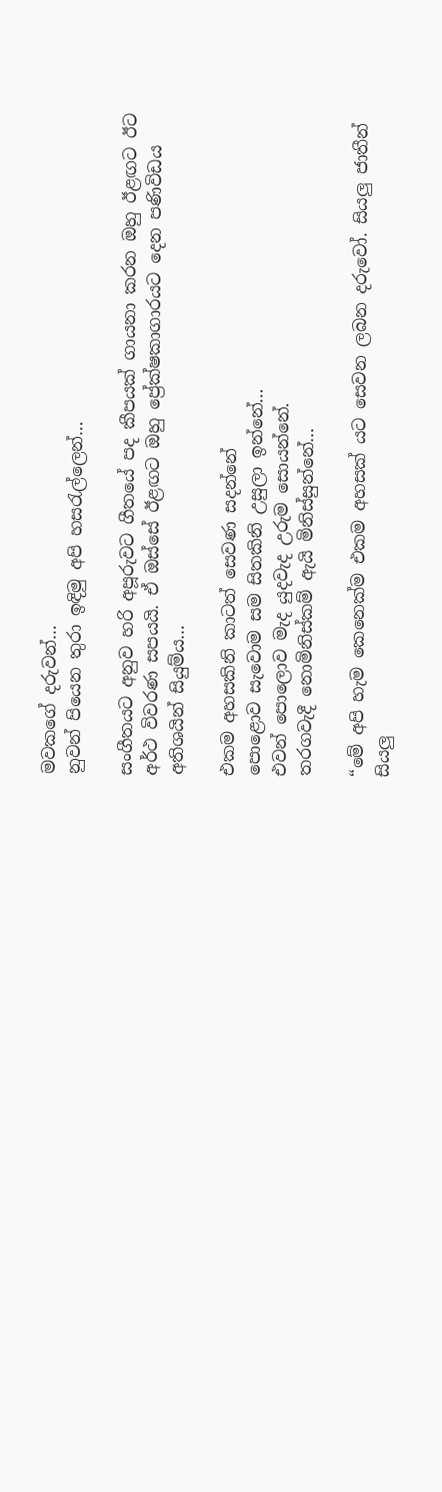මවකගේ දරුවන්…
නුවන් පියෙන තුරා ඉඳිමු අපි හසරැල්ලෙන්…

සංගීතයට අනුව හරි අපූරුවට ගීතයේ පද කීපයක් ගායනා කරන ඔහු ඊළඟට ඊට අර්ථ විවරණ සපයයි. ඒ ඔස්සේ ඊළඟට ඔහු ප්‍රේක්ෂකාගාරයට දෙන පණිවිඩය අතිශයින් සියුම්ය…

එකම අහසකිනි කාටත් සෙවණ සදන්නේ
පොළොව සැවොම සම සිතකිනි උසුලා ඉන්නේ…
එවන් පොලොව මැද යුදවැද උරුම සොයන්නේ.
තරගවැදී නොමිනිස්කම් ඇයි මිනිස්සුන්නේ…

“මේ අපි හැම කෙනෙක්ම එකම අහසක් යට සෙවන ලබන දරුවෝ. සියලු ජාතීන් සියලු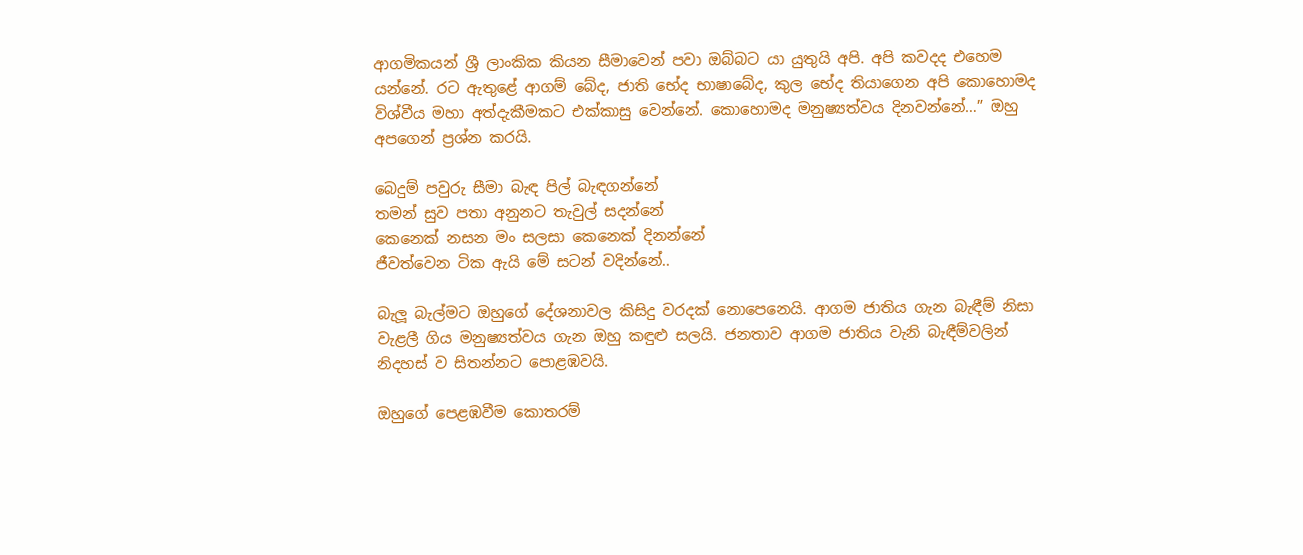ආගමිකයන් ශ්‍රී ලාංකික කියන සීමාවෙන් පවා ඔබ්බට යා යුතුයි අපි. අපි කවදද එහෙම යන්නේ. රට ඇතුළේ ආගම් බේද, ජාති භේද භාෂාබේද, කුල භේද තියාගෙන අපි කොහොමද විශ්වීය මහා අත්දැකීමකට එක්කාසු වෙන්නේ. කොහොමද මනුෂ්‍යත්වය දිනවන්නේ…” ඔහු අපගෙන් ප්‍රශ්න කරයි.

බෙදුම් පවුරු සීමා බැඳ පිල් බැඳගන්නේ
තමන් සුව පතා අනුනට තැවුල් සදන්නේ
කෙනෙක් නසන මං සලසා කෙනෙක් දිනන්නේ
ජීවත්වෙන ටික ඇයි මේ සටන් වදින්නේ..

බැලූ බැල්මට ඔහුගේ දේශනාවල කිසිදු වරදක් නොපෙනෙයි. ආගම ජාතිය ගැන බැඳීම් නිසා වැළලී ගිය මනුෂ්‍යත්වය ගැන ඔහු කඳුළු සලයි. ජනතාව ආගම ජාතිය වැනි බැඳීම්වලින් නිදහස් ව සිතන්නට පොළඹවයි.

ඔහුගේ පෙළඹවීම කොතරම්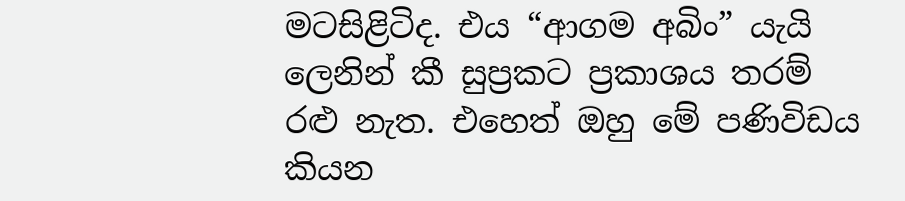මටසිළිටිද. එය “ආගම අබිං” යැයි ලෙනින් කී සුප්‍රකට ප්‍රකාශය තරම් රළු නැත. එහෙත් ඔහු මේ පණිවිඩය කියන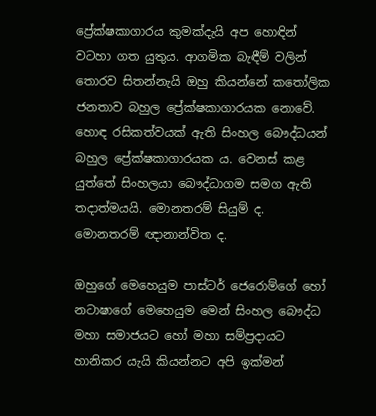ප්‍රේක්ෂකාගාරය කුමක්දැයි අප හොඳින් වටහා ගත යුතුය. ආගමික බැඳීම් වලින් තොරව සිතන්නැයි ඔහු කියන්නේ කතෝලික ජනතාව බහුල ප්‍රේක්ෂකාගාරයක නොවේ. හොඳ රසිකත්වයක් ඇති සිංහල බෞද්ධයන් බහුල ප්‍රේක්ෂකාගාරයක ය. වෙනස් කළ යුත්තේ සිංහලයා බෞද්ධාගම සමග ඇති තදාත්මයයි. මොනතරම් සියුම් ද. මොනතරම් ඥානාන්විත ද.

ඔහුගේ මෙහෙයුම පාස්ටර් ජෙරොම්ගේ හෝ නටාෂාගේ මෙහෙයුම මෙන් සිංහල බෞද්ධ මහා සමාජයට හෝ මහා සම්ප්‍රදායට හානිකර යැයි කියන්නට අපි ඉක්මන්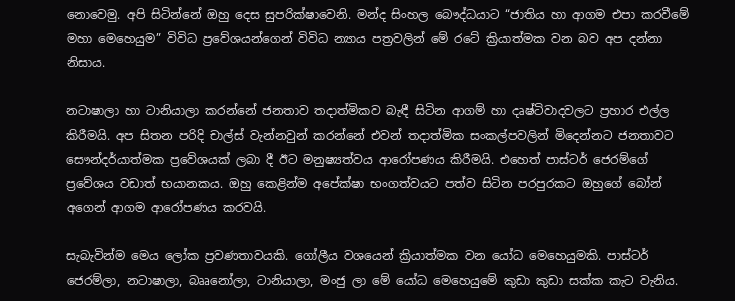නොවෙමු. අපි සිටින්නේ ඔහු දෙස සුපරික්ෂාවෙනි. මන්ද සිංහල බෞද්ධයාට “ජාතිය හා ආගම එපා කරවීමේ මහා මෙහෙයුම” විවිධ ප්‍රවේශයන්ගෙන් විවිධ න්‍යාය පත්‍රවලින් මේ රටේ ක්‍රියාත්මක වන බව අප දන්නා නිසාය.

නටාෂාලා හා ටානියාලා කරන්නේ ජනතාව තදාත්මිකව බැඳී සිටින ආගම් හා දෘෂ්ටිවාදවලට ප්‍රහාර එල්ල කිරීමයි. අප සිතන පරිදි චාල්ස් වැන්නවුන් කරන්නේ එවන් තදාත්මික සංකල්පවලින් මිදෙන්නට ජනතාවට සෞන්දර්යාත්මක ප්‍රවේශයක් ලබා දී ඊට මනුෂ්‍යත්වය ආරෝපණය කිරීමයි. එහෙත් පාස්ටර් ජෙරම්ගේ ප්‍රවේශය වඩාත් භයානකය. ඔහු කෙළින්ම අපේක්ෂා භංගත්වයට පත්ව සිටින පරපුරකට ඔහුගේ බෝන් අගෙන් ආගම ආරෝපණය කරවයි.

සැබැවින්ම මෙය ලෝක ප්‍රවණතාවයකි. ගෝලීය වශයෙන් ක්‍රියාත්මක වන යෝධ මෙහෙයුමකි. පාස්ටර් ජෙරම්ලා, නටාෂාලා, බෲනෝලා, ටානියාලා, මංජු ලා මේ යෝධ මෙහෙයුමේ කුඩා කුඩා සක්ක කැට වැනිය.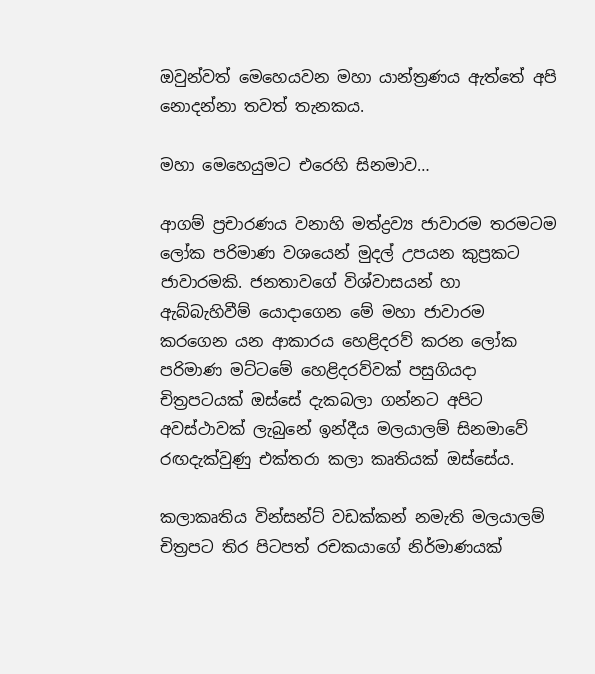ඔවුන්වත් මෙහෙයවන මහා යාන්ත්‍රණය ඇත්තේ අපි නොදන්නා තවත් තැනකය.

මහා මෙහෙයුමට එරෙහි සිනමාව…

ආගම් ප්‍රචාරණය වනාහි මත්ද්‍රව්‍ය ජාවාරම තරමටම ලෝක පරිමාණ වශයෙන් මුදල් උපයන කුප්‍රකට ජාවාරමකි. ජනතාවගේ විශ්වාසයන් හා ඇබ්බැහිවීම් යොදාගෙන මේ මහා ජාවාරම කරගෙන යන ආකාරය හෙළිදරව් කරන ලෝක පරිමාණ මට්ටමේ හෙළිදරව්වක් පසුගියදා චිත්‍රපටයක් ඔස්සේ දැකබලා ගන්නට අපිට අවස්ථාවක් ලැබුනේ ඉන්දීය මලයාලම් සිනමාවේ රඟදැක්වුණු එක්තරා කලා කෘතියක් ඔස්සේය.

කලාකෘතිය වින්සන්ට් වඩක්කන් නමැති මලයාලම් චිත්‍රපට තිර පිටපත් රචකයාගේ නිර්මාණයක්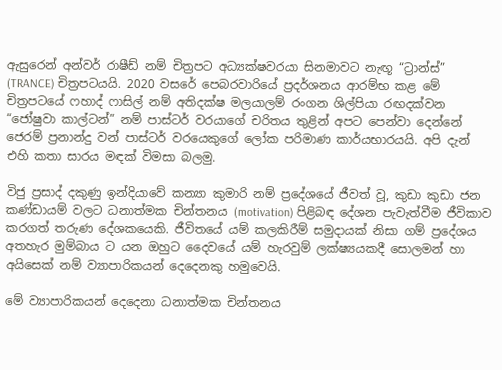ඇසුරෙන් අන්වර් රාෂීඩ් නම් චිත්‍රපට අධ්‍යක්ෂවරයා සිනමාවට නැඟූ “ට්‍රාන්ස්” (TRANCE) චිත්‍රපටයයි. 2020 වසරේ පෙබරවාරියේ ප්‍රදර්ශනය ආරම්භ කළ මේ චිත්‍රපටයේ ෆහාද් ෆාසිල් නම් අතිදක්ෂ මලයාලම් රංගන ශිල්පියා රඟදක්වන “ජෝෂුවා කාල්ටන්” නම් පාස්ටර් වරයාගේ චරිතය තුළින් අපට පෙන්වා දෙන්නේ ජෙරම් ප්‍රනාන්දු වන් පාස්ටර් වරයෙකුගේ ලෝක පරිමාණ කාර්යභාරයයි. අපි දැන් එහි කතා සාරය මඳක් විමසා බලමු.

විජු ප්‍රසාද් දකුණු ඉන්දියාවේ කන්‍යා කුමාරි නම් ප්‍රදේශයේ ජීවත් වූ, කුඩා කුඩා ජන කණ්ඩායම් වලට ධනාත්මක චින්තනය (motivation) පිළිබඳ දේශන පැවැත්වීම ජීවිකාව කරගත් තරුණ දේශකයෙකි. ජීවිතයේ යම් කලකිරීම් සමුදායක් නිසා ගම් ප්‍රදේශය අතහැර මුම්බාය ට යන ඔහුට දෛවයේ යම් හැරවුම් ලක්ෂ්‍යයකදී සොලමන් හා අයිසෙක් නම් ව්‍යාපාරිකයන් දෙදෙනකු හමුවෙයි.

මේ ව්‍යාපාරිකයන් දෙදෙනා ධනාත්මක චින්තනය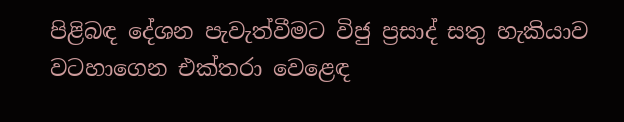පිළිබඳ දේශන පැවැත්වීමට විජු ප්‍රසාද් සතු හැකියාව වටහාගෙන එක්තරා වෙළෙඳ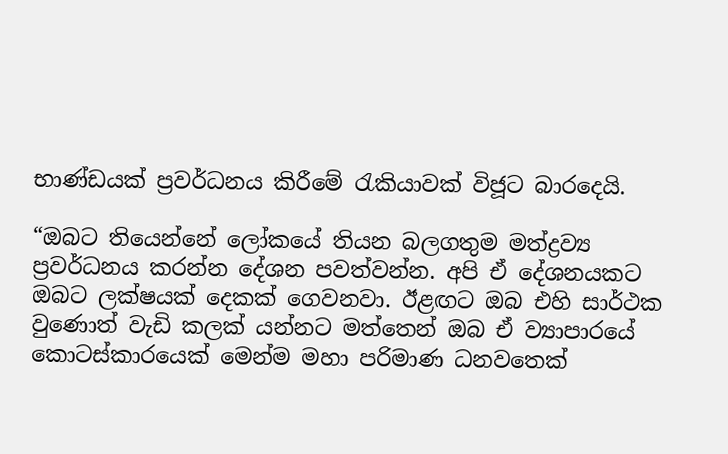භාණ්ඩයක් ප්‍රවර්ධනය කිරීමේ රැකියාවක් විජූට බාරදෙයි.

“ඔබට තියෙන්නේ ලෝකයේ තියන බලගතුම මත්ද්‍රව්‍ය ප්‍රවර්ධනය කරන්න දේශන පවත්වන්න. අපි ඒ දේශනයකට ඔබට ලක්ෂයක් දෙකක් ගෙවනවා. ඊළඟට ඔබ එහි සාර්ථක වුණොත් වැඩි කලක් යන්නට මත්තෙන් ඔබ ඒ ව්‍යාපාරයේ කොටස්කාරයෙක් මෙන්ම මහා පරිමාණ ධනවතෙක්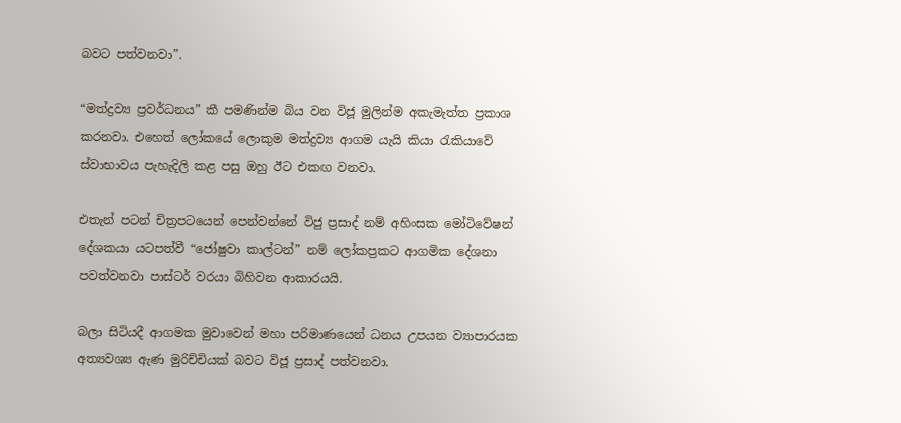බවට පත්වනවා”.

“මත්ද්‍රව්‍ය ප්‍රවර්ධනය” කී පමණින්ම බිය වන විජූ මුලින්ම අකැමැත්ත ප්‍රකාශ කරනවා. එහෙත් ලෝකයේ ලොකුම මත්ද්‍රව්‍ය ආගම යැයි කියා රැකියාවේ ස්වාභාවය පැහැදිලි කළ පසු ඔහු ඊට එකඟ වනවා.

එතැන් පටන් චිත්‍රපටයෙන් පෙන්වන්නේ විජු ප්‍රසාද් නම් අහිංසක මෝටිවේෂන් දේශකයා යටපත්වී “ජෝෂුවා කාල්ටන්” නම් ලෝකප්‍රකට ආගමික දේශනා පවත්වනවා පාස්ටර් වරයා බිහිවන ආකාරයයි.

බලා සිටියදී ආගමක මුවාවෙන් මහා පරිමාණයෙන් ධනය උපයන ව්‍යාපාරයක අත්‍යවශ්‍ය ඇණ මුරිච්චියක් බවට විජූ ප්‍රසාද් පත්වනවා.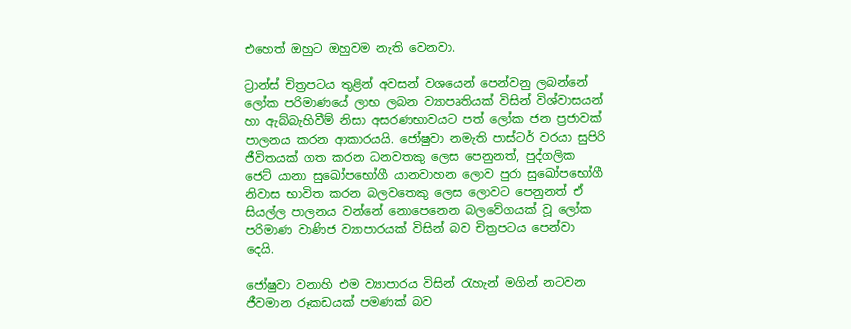එහෙත් ඔහුට ඔහුවම නැති වෙනවා.

ට්‍රාන්ස් චිත්‍රපටය තුළින් අවසන් වශයෙන් පෙන්වනු ලබන්නේ ලෝක පරිමාණයේ ලාභ ලබන ව්‍යාපෘතියක් විසින් විශ්වාසයන් හා ඇබ්බැහිවීම් නිසා අසරණභාවයට පත් ලෝක ජන ප්‍රජාවක් පාලනය කරන ආකාරයයි. ජෝෂුවා නමැති පාස්ටර් වරයා සුපිරි ජීවිතයක් ගත කරන ධනවතකු ලෙස පෙනුනත්, පුද්ගලික ජෙට් යානා සුඛෝපභෝගී යානවාහන ලොව පුරා සුඛෝපභෝගී නිවාස භාවිත කරන බලවතෙකු ලෙස ලොවට පෙනුනත් ඒ සියල්ල පාලනය වන්නේ නොපෙනෙන බලවේගයක් වූ ලෝක පරිමාණ වාණිජ ව්‍යාපාරයක් විසින් බව චිත්‍රපටය පෙන්වා දෙයි.

ජෝෂුවා වනාහි එම ව්‍යාපාරය විසින් රැහැන් මගින් නටවන ජීවමාන රූකඩයක් පමණක් බව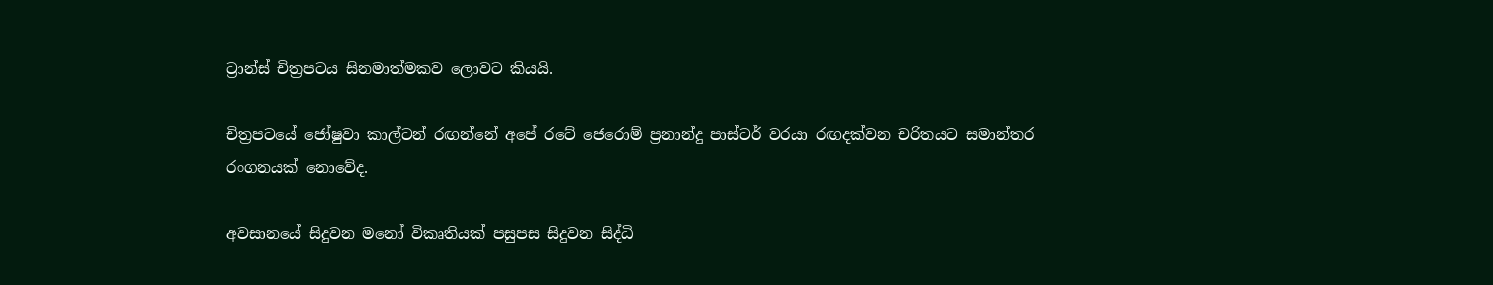ට්‍රාන්ස් චිත්‍රපටය සිනමාත්මකව ලොවට කියයි.

චිත්‍රපටයේ ජෝෂුවා කාල්ටන් රඟන්නේ අපේ රටේ ජෙරොම් ප්‍රනාන්දු පාස්ටර් වරයා රඟදක්වන චරිතයට සමාන්තර රංගනයක් නොවේද.

අවසානයේ සිදුවන මනෝ විකෘතියක් පසුපස සිදුවන සිද්ධි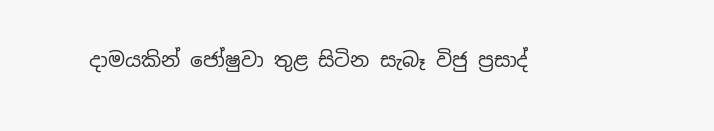දාමයකින් ජෝෂුවා තුළ සිටින සැබෑ විජු ප්‍රසාද්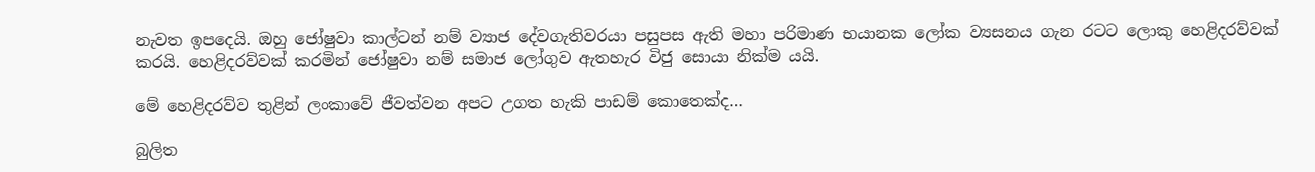නැවත ඉපදෙයි. ඔහු ජෝෂුවා කාල්ටන් නම් ව්‍යාජ දේවගැතිවරයා පසුපස ඇති මහා පරිමාණ භයානක ලෝක ව්‍යසනය ගැන රටට ලොකු හෙළිදරව්වක් කරයි. හෙළිදරව්වක් කරමින් ජෝෂුවා නම් සමාජ ලෝගුව ඇතහැර විජු සොයා නික්ම යයි.

මේ හෙළිදරව්ව තුළින් ලංකාවේ ජීවත්වන අපට උගත හැකි පාඩම් කොතෙක්ද…

බුලිත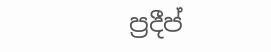ප්‍රදීප්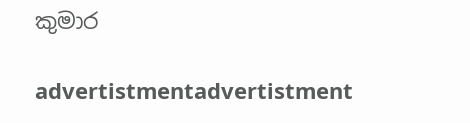කුමාර

advertistmentadvertistment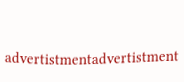advertistmentadvertistment